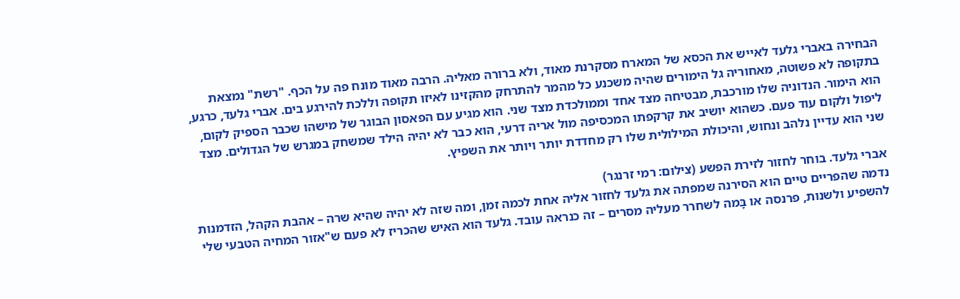הבחירה באברי גלעד לאייש את הכסא של המארח מסקרנת מאוד, ולא ברורה מאליה. הרבה מאוד מונח פה על הכף. "רשת" נמצאת בתקופה לא פשוטה, מאחוריה גל הימורים שהיה משכנע כל מהמר להתרחק מהקזינו לאיזו תקופה וללכת להירגע בים. אברי גלעד, כרגע, הוא הימור. הנדוניה שלו מורכבת, מבטיחה מצד אחד וממולכדת מצד שני. הוא מגיע עם הפאסון הבוגר של מישהו שכבר הספיק לקום, ליפול ולקום עוד פעם. כשהוא יושיב את קרקפתו המכסיפה מול אריה דרעי, הוא כבר לא יהיה הילד שמשחק במגרש של הגדולים. מצד שני הוא עדיין נלהב ונחוש, והיכולת המילולית שלו רק מחדדת יותר ויותר את השפיץ.

אברי גלעד. בוחר לחזור לזירת הפשע (צילום: רמי זרנגר)
נדמה שהפריים טיים הוא הסירנה שמפתה את גלעד לחזור אליה אחת לכמה זמן, ומה שזה לא יהיה שהיא שרה – אהבת הקהל, הזדמנות להשפיע ולשנות, פרנסה או בָּמה לשחרר מעליה מסרים – זה כנראה עובד. גלעד הוא האיש שהכריז לא פעם ש"אזור המחיה הטבעי שלי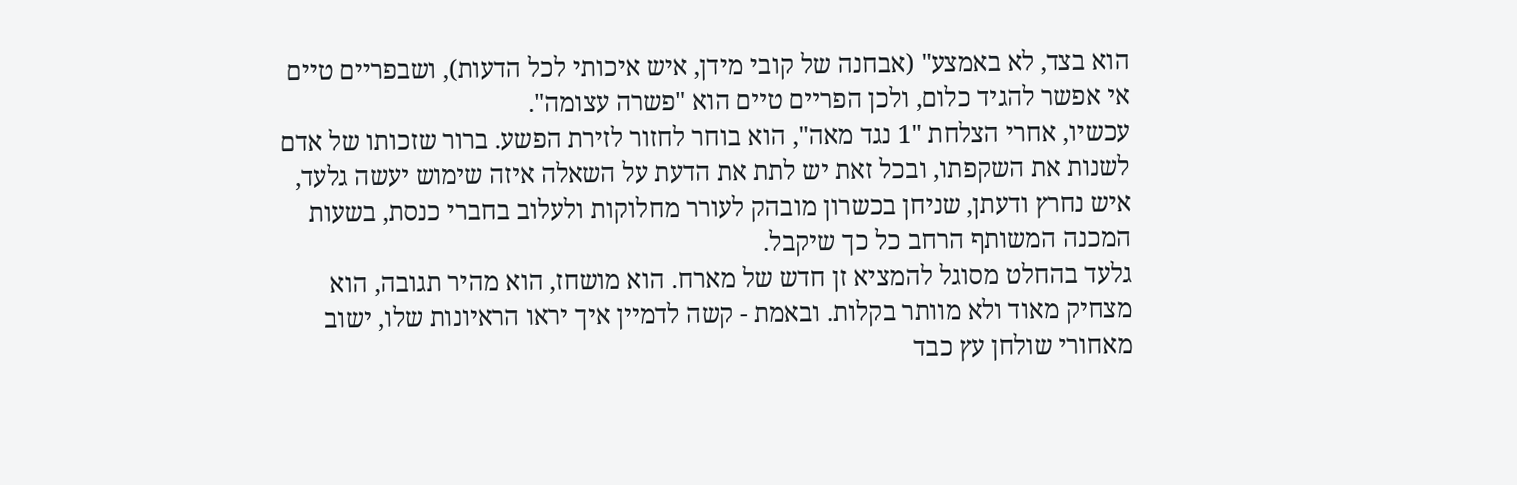הוא בצד, לא באמצע" (אבחנה של קובי מידן, איש איכותי לכל הדעות), ושבפריים טיים אי אפשר להגיד כלום, ולכן הפריים טיים הוא "פשרה עצומה".
עכשיו, אחרי הצלחת "1 נגד מאה", הוא בוחר לחזור לזירת הפשע. ברור שזכותו של אדם לשנות את השקפתו, ובכל זאת יש לתת את הדעת על השאלה איזה שימוש יעשה גלעד, איש נחרץ ודעתן, שניחן בכשרון מובהק לעורר מחלוקות ולעלוב בחברי כנסת, בשעות המכנה המשותף הרחב כל כך שיקבל.
גלעד בהחלט מסוגל להמציא זן חדש של מארח. הוא מושחז, הוא מהיר תגובה, הוא מצחיק מאוד ולא מוותר בקלות. ובאמת - קשה לדמיין איך יראו הראיונות שלו, ישוב מאחורי שולחן עץ כבד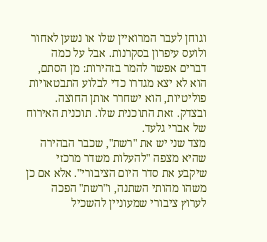וגוחן לעבר המרואיין שלו או נשען לאחור ולועס עיפרון בסקרנות. אבל על כמה דברים אפשר להמר בזהירות: מן הסתם, הוא לא יצא מגדרו כדי לבלוע התבטאויות פוליטיות, הוא ישחרר אותן החוצה. ובצדק. זאת התוכנית שלו. תוכנית האירוח של אברי גלעד.
מצד שני יש את "רשת", שכבר הבהירה שהיא מצפה "להעלות משדר מרכזי שיקבע את סדר היום הציבורי". אלא אם כן משהו מהותי השתנה, ו"רשת" הפכה לערוץ ציבורי שמעוניין להשכיל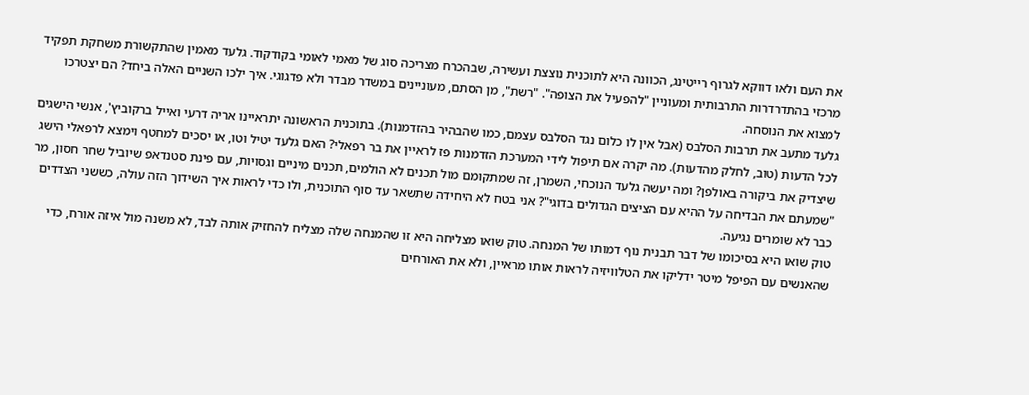את העם ולאו דווקא לגרוף רייטינג, הכוונה היא לתוכנית נוצצת ועשירה, שבהכרח מצריכה סוג של מאמי לאומי בקודקוד. גלעד מאמין שהתקשורת משחקת תפקיד מרכזי בהתדרדרות התרבותית ומעוניין "להפעיל את הצופה". "רשת", מן הסתם, מעוניינים במשדר מבדר ולא פדגוגי. איך ילכו השניים האלה ביחד? הם יצטרכו למצוא את הנוסחה.
גלעד מתעב את תרבות הסלבס (אבל אין לו כלום נגד הסלבס עצמם, כמו שהבהיר בהזדמנות). בתוכנית הראשונה יתראיינו אריה דרעי ואייל ברקוביץ', אנשי הישגים לכל הדעות (טוב, לחלק מהדעות). מה יקרה אם תיפול לידי המערכת הזדמנות פז לראיין את בר רפאלי? האם גלעד יטיל וטו, או יסכים למחטף וימצא לרפאלי הישג שיצדיק את ביקורה באולפן? ומה יעשה גלעד הנוכחי, השמרן, זה שמתקומם מול תכנים לא הולמים, תכנים מיניים וגסויות, עם פינת סטנדאפ שיוביל שחר חסון, מר "שמעתם את הבדיחה על ההיא עם הציצים הגדולים בדוגי"? אני בטח לא היחידה שתשאר עד סוף התוכנית, ולו כדי לראות איך השידוך הזה עולה, כששני הצדדים כבר לא שומרים נגיעה.
טוק שואו היא בסיכומו של דבר תבנית נוף דמותו של המנחה. טוק שואו מצליחה היא זו שהמנחה שלה מצליח להחזיק אותה לבד, לא משנה מול איזה אורח, כדי שהאנשים עם הפיפל מיטר ידליקו את הטלוויזיה לראות אותו מראיין, ולא את האורחים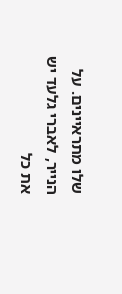שלו מתראיינים. על הנייר, לאברי גלעד יש את כל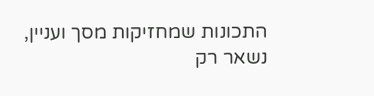התכונות שמחזיקות מסך ועניין, נשאר רק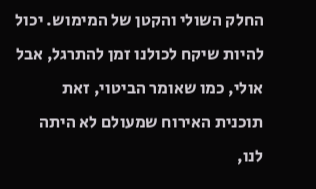החלק השולי והקטן של המימוש. יכול להיות שיקח לכולנו זמן להתרגל, אבל אולי, כמו שאומר הביטוי, זאת תוכנית האירוח שמעולם לא היתה לנו,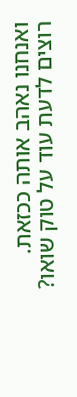ואנחנו נאהב אותה ככזאת.
רוצים לדעת עוד על טוק שואו?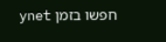חפשו בזמן ynet